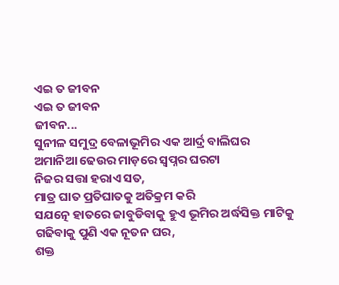ଏଇ ତ ଜୀବନ
ଏଇ ତ ଜୀବନ
ଜୀବନ...
ସୁନୀଳ ସମୁଦ୍ର ବେଳାଭୂମିର ଏକ ଆର୍ଦ୍ର ବାଲିଘର
ଅମାନିଆ ଢେଉର ମାଡ଼ରେ ସ୍ବପ୍ନର ଘରଟା
ନିଜର ସତ୍ତା ହରାଏ ସତ,
ମାତ୍ର ଘାତ ପ୍ରତିଘାତକୁ ଅତିକ୍ରମ କରି
ସଯତ୍ନେ ହାତରେ ଜାବୁଡିବାକୁ ହୁଏ ଭୂମିର ଅର୍ଦ୍ଧସିକ୍ତ ମାଟିକୁ
ଗଢିବାକୁ ପୁଣି ଏକ ନୂତନ ଘର,
ଶକ୍ତ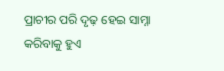ପ୍ରାଚୀର ପରି ଦୃଢ଼ ହେଇ ସାମ୍ନା କରିବାକୁ ହୁଏ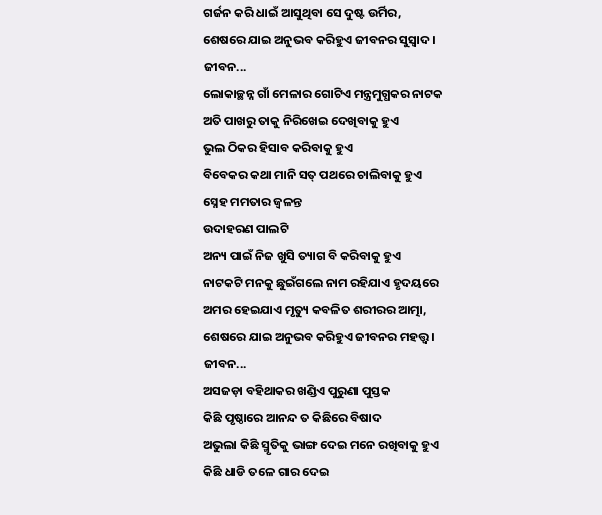ଗର୍ଜନ କରି ଧାଇଁ ଆସୁଥିବା ସେ ଦୁଷ୍ଟ ଉର୍ମିର,
ଶେଷରେ ଯାଇ ଅନୁଭବ କରିହୁଏ ଜୀବନର ସୁସ୍ଵାଦ।
ଜୀବନ...
ଲୋକାଚ୍ଛନ୍ନ ଗାଁ ମେଳାର ଗୋଟିଏ ମନ୍ତ୍ରମୁଗ୍ଧକର ନାଟକ
ଅତି ପାଖରୁ ତାକୁ ନିରିଖେଇ ଦେଖିବାକୁ ହୁଏ
ଭୁଲ ଠିକର ହିସାବ କରିବାକୁ ହୁଏ
ବିବେକର କଥା ମାନି ସତ୍ ପଥରେ ଚାଲିବାକୁ ହୁଏ
ସ୍ନେହ ମମତାର ଜ୍ୱଳନ୍ତ
ଉଦାହରଣ ପାଲଟି
ଅନ୍ୟ ପାଇଁ ନିଜ ଖୁସି ତ୍ୟାଗ ବି କରିବାକୁ ହୁଏ
ନାଟକଟି ମନକୁ ଛୁଇଁଗଲେ ନାମ ରହିଯାଏ ହୃଦୟରେ
ଅମର ହେଇଯାଏ ମୃତ୍ୟୁ କବଳିତ ଶରୀରର ଆତ୍ମା,
ଶେଷରେ ଯାଇ ଅନୁଭବ କରିହୁଏ ଜୀବନର ମହତ୍ତ୍ୱ।
ଜୀବନ...
ଅସଜଡ଼ା ବହିଥାକର ଖଣ୍ଡିଏ ପୁରୁଣା ପୁସ୍ତକ
କିଛି ପୃଷ୍ଠାରେ ଆନନ୍ଦ ତ କିଛିରେ ବିଷାଦ
ଅଭୁଲା କିଛି ସ୍ମୃତିକୁ ଭାଙ୍ଗ ଦେଇ ମନେ ରଖିବାକୁ ହୁଏ
କିଛି ଧାଡି ତଳେ ଗାର ଦେଇ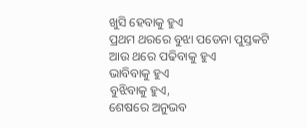ଖୁସି ହେବାକୁ ହୁଏ
ପ୍ରଥମ ଥରରେ ବୁଝା ପଡେନା ପୁସ୍ତକଟି
ଆଉ ଥରେ ପଢିବାକୁ ହୁଏ
ଭାବିବାକୁ ହୁଏ
ବୁଝିବାକୁ ହୁଏ,
ଶେଷରେ ଅନୁଭବ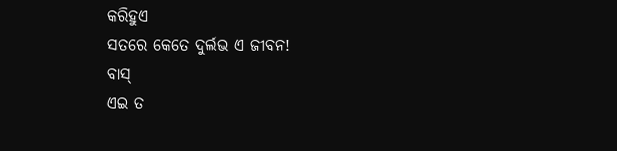କରିହୁଏ
ସତରେ କେତେ ଦୁର୍ଲଭ ଏ ଜୀବନ!
ବାସ୍
ଏଇ ତ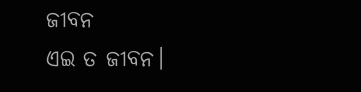ଜୀବନ
ଏଇ ତ ଜୀବନ।